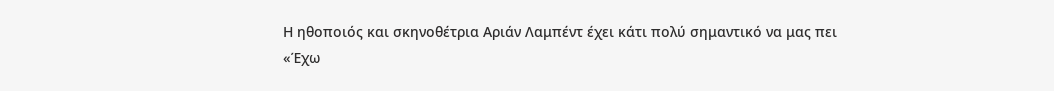Η ηθοποιός και σκηνοθέτρια Αριάν Λαμπέντ έχει κάτι πολύ σημαντικό να μας πει
«Έχω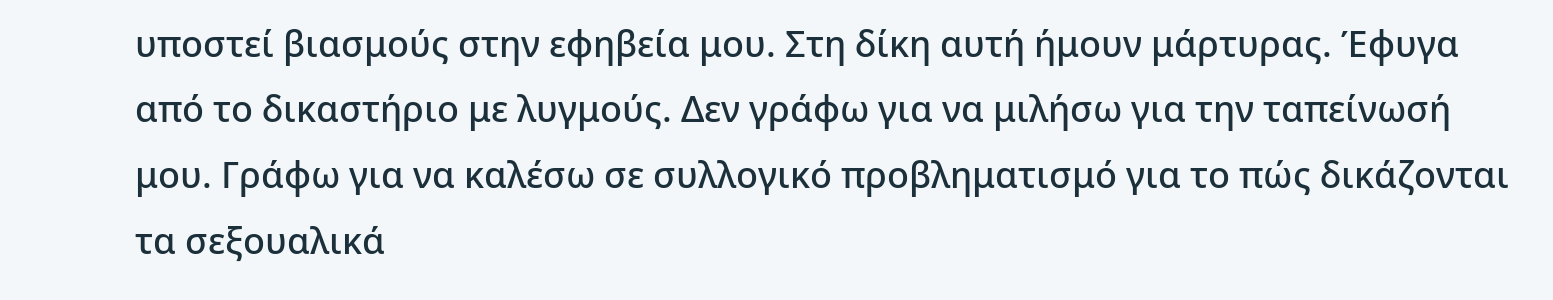υποστεί βιασμούς στην εφηβεία μου. Στη δίκη αυτή ήμουν μάρτυρας. Έφυγα από το δικαστήριο με λυγμούς. Δεν γράφω για να μιλήσω για την ταπείνωσή μου. Γράφω για να καλέσω σε συλλογικό προβληματισμό για το πώς δικάζονται τα σεξουαλικά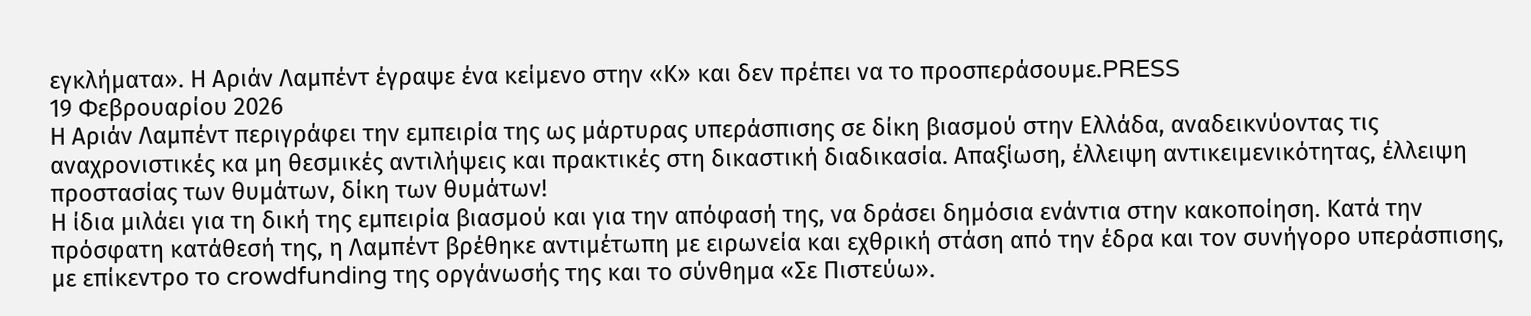εγκλήματα». Η Αριάν Λαμπέντ έγραψε ένα κείμενο στην «Κ» και δεν πρέπει να το προσπεράσουμε.PRESS
19 Φεβρουαρίου 2026
Η Αριάν Λαμπέντ περιγράφει την εμπειρία της ως μάρτυρας υπεράσπισης σε δίκη βιασμού στην Ελλάδα, αναδεικνύοντας τις αναχρονιστικές κα μη θεσμικές αντιλήψεις και πρακτικές στη δικαστική διαδικασία. Απαξίωση, έλλειψη αντικειμενικότητας, έλλειψη προστασίας των θυμάτων, δίκη των θυμάτων!
Η ίδια μιλάει για τη δική της εμπειρία βιασμού και για την απόφασή της, να δράσει δημόσια ενάντια στην κακοποίηση. Κατά την πρόσφατη κατάθεσή της, η Λαμπέντ βρέθηκε αντιμέτωπη με ειρωνεία και εχθρική στάση από την έδρα και τον συνήγορο υπεράσπισης, με επίκεντρο το crowdfunding της οργάνωσής της και το σύνθημα «Σε Πιστεύω».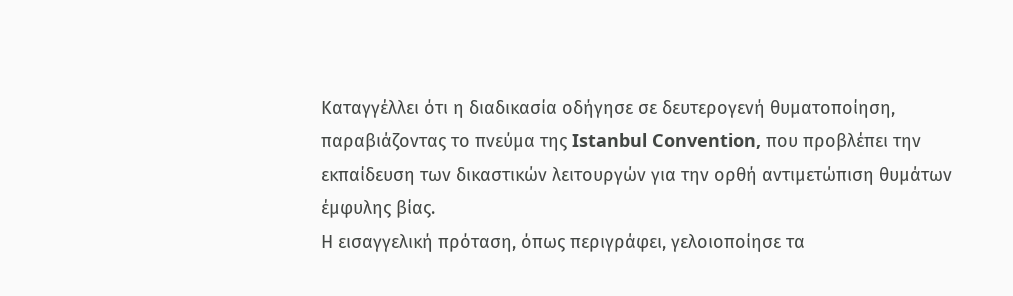Καταγγέλλει ότι η διαδικασία οδήγησε σε δευτερογενή θυματοποίηση, παραβιάζοντας το πνεύμα της Istanbul Convention, που προβλέπει την εκπαίδευση των δικαστικών λειτουργών για την ορθή αντιμετώπιση θυμάτων έμφυλης βίας.
Η εισαγγελική πρόταση, όπως περιγράφει, γελοιοποίησε τα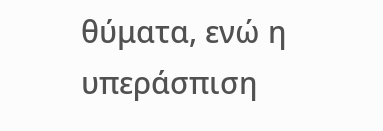θύματα, ενώ η υπεράσπιση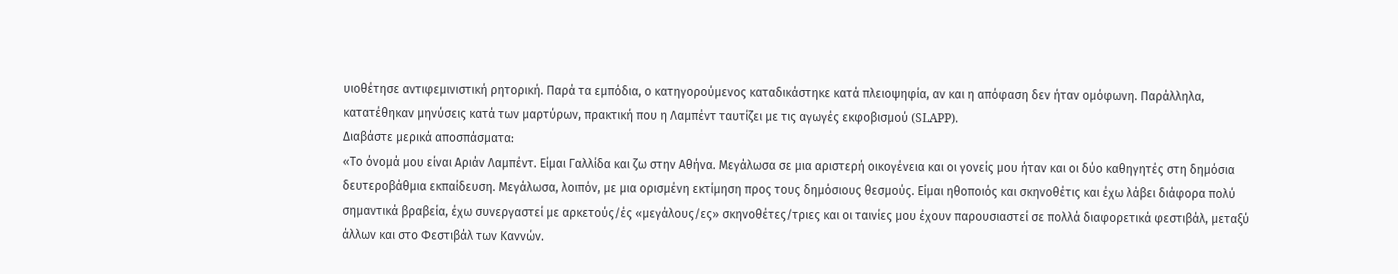υιοθέτησε αντιφεμινιστική ρητορική. Παρά τα εμπόδια, ο κατηγορούμενος καταδικάστηκε κατά πλειοψηφία, αν και η απόφαση δεν ήταν ομόφωνη. Παράλληλα, κατατέθηκαν μηνύσεις κατά των μαρτύρων, πρακτική που η Λαμπέντ ταυτίζει με τις αγωγές εκφοβισμού (SLAPP).
Διαβάστε μερικά αποσπάσματα:
«Το όνομά μου είναι Αριάν Λαμπέντ. Είμαι Γαλλίδα και ζω στην Αθήνα. Μεγάλωσα σε μια αριστερή οικογένεια και οι γονείς μου ήταν και οι δύο καθηγητές στη δημόσια δευτεροβάθμια εκπαίδευση. Μεγάλωσα, λοιπόν, με μια ορισμένη εκτίμηση προς τους δημόσιους θεσμούς. Είμαι ηθοποιός και σκηνοθέτις και έχω λάβει διάφορα πολύ σημαντικά βραβεία, έχω συνεργαστεί με αρκετούς/ές «μεγάλους/ες» σκηνοθέτες/τριες και οι ταινίες μου έχουν παρουσιαστεί σε πολλά διαφορετικά φεστιβάλ, μεταξύ άλλων και στο Φεστιβάλ των Καννών.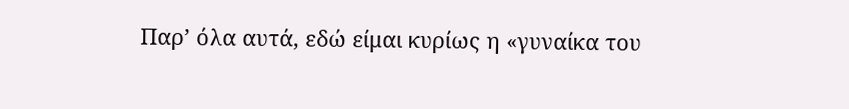Παρ’ όλα αυτά, εδώ είμαι κυρίως η «γυναίκα του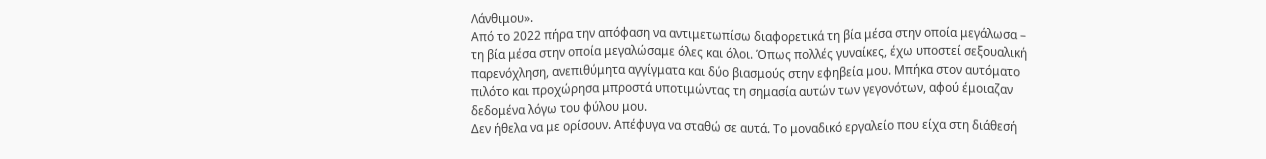Λάνθιμου».
Από το 2022 πήρα την απόφαση να αντιμετωπίσω διαφορετικά τη βία μέσα στην οποία μεγάλωσα – τη βία μέσα στην οποία μεγαλώσαμε όλες και όλοι. Όπως πολλές γυναίκες, έχω υποστεί σεξουαλική παρενόχληση, ανεπιθύμητα αγγίγματα και δύο βιασμούς στην εφηβεία μου. Μπήκα στον αυτόματο πιλότο και προχώρησα μπροστά υποτιμώντας τη σημασία αυτών των γεγονότων, αφού έμοιαζαν δεδομένα λόγω του φύλου μου.
Δεν ήθελα να με ορίσουν. Απέφυγα να σταθώ σε αυτά. Το μοναδικό εργαλείο που είχα στη διάθεσή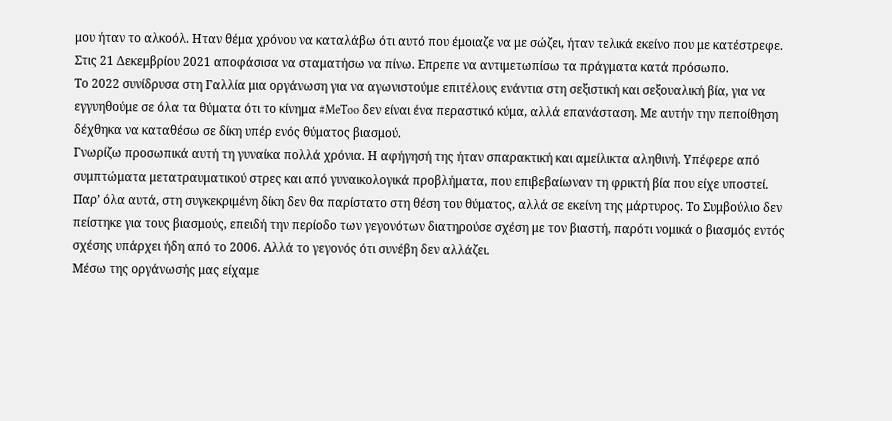μου ήταν το αλκοόλ. Hταν θέμα χρόνου να καταλάβω ότι αυτό που έμοιαζε να με σώζει, ήταν τελικά εκείνο που με κατέστρεφε. Στις 21 Δεκεμβρίου 2021 αποφάσισα να σταματήσω να πίνω. Επρεπε να αντιμετωπίσω τα πράγματα κατά πρόσωπο.
Το 2022 συνίδρυσα στη Γαλλία μια οργάνωση για να αγωνιστούμε επιτέλους ενάντια στη σεξιστική και σεξουαλική βία, για να εγγυηθούμε σε όλα τα θύματα ότι το κίνημα #MeToo δεν είναι ένα περαστικό κύμα, αλλά επανάσταση. Με αυτήν την πεποίθηση δέχθηκα να καταθέσω σε δίκη υπέρ ενός θύματος βιασμού.
Γνωρίζω προσωπικά αυτή τη γυναίκα πολλά χρόνια. Η αφήγησή της ήταν σπαρακτική και αμείλικτα αληθινή. Υπέφερε από συμπτώματα μετατραυματικού στρες και από γυναικολογικά προβλήματα, που επιβεβαίωναν τη φρικτή βία που είχε υποστεί. Παρ’ όλα αυτά, στη συγκεκριμένη δίκη δεν θα παρίστατο στη θέση του θύματος, αλλά σε εκείνη της μάρτυρος. Το Συμβούλιο δεν πείστηκε για τους βιασμούς, επειδή την περίοδο των γεγονότων διατηρούσε σχέση με τον βιαστή, παρότι νομικά ο βιασμός εντός σχέσης υπάρχει ήδη από το 2006. Αλλά το γεγονός ότι συνέβη δεν αλλάζει.
Μέσω της οργάνωσής μας είχαμε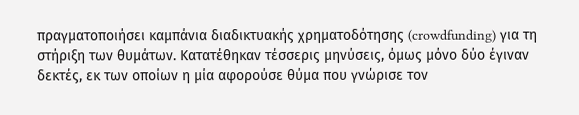πραγματοποιήσει καμπάνια διαδικτυακής χρηματοδότησης (crowdfunding) για τη στήριξη των θυμάτων. Κατατέθηκαν τέσσερις μηνύσεις, όμως μόνο δύο έγιναν δεκτές, εκ των οποίων η μία αφορούσε θύμα που γνώρισε τον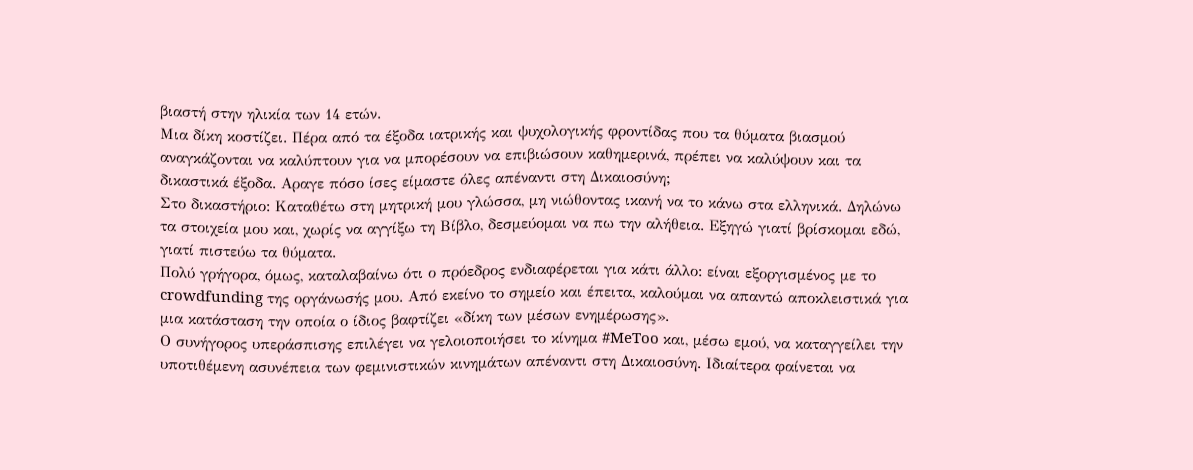βιαστή στην ηλικία των 14 ετών.
Μια δίκη κοστίζει. Πέρα από τα έξοδα ιατρικής και ψυχολογικής φροντίδας που τα θύματα βιασμού αναγκάζονται να καλύπτουν για να μπορέσουν να επιβιώσουν καθημερινά, πρέπει να καλύψουν και τα δικαστικά έξοδα. Αραγε πόσο ίσες είμαστε όλες απέναντι στη Δικαιοσύνη;
Στο δικαστήριο: Καταθέτω στη μητρική μου γλώσσα, μη νιώθοντας ικανή να το κάνω στα ελληνικά. Δηλώνω τα στοιχεία μου και, χωρίς να αγγίξω τη Βίβλο, δεσμεύομαι να πω την αλήθεια. Εξηγώ γιατί βρίσκομαι εδώ, γιατί πιστεύω τα θύματα.
Πολύ γρήγορα, όμως, καταλαβαίνω ότι ο πρόεδρος ενδιαφέρεται για κάτι άλλο: είναι εξοργισμένος με το crowdfunding της οργάνωσής μου. Από εκείνο το σημείο και έπειτα, καλούμαι να απαντώ αποκλειστικά για μια κατάσταση την οποία ο ίδιος βαφτίζει «δίκη των μέσων ενημέρωσης».
Ο συνήγορος υπεράσπισης επιλέγει να γελοιοποιήσει το κίνημα #MeToo και, μέσω εμού, να καταγγείλει την υποτιθέμενη ασυνέπεια των φεμινιστικών κινημάτων απέναντι στη Δικαιοσύνη. Ιδιαίτερα φαίνεται να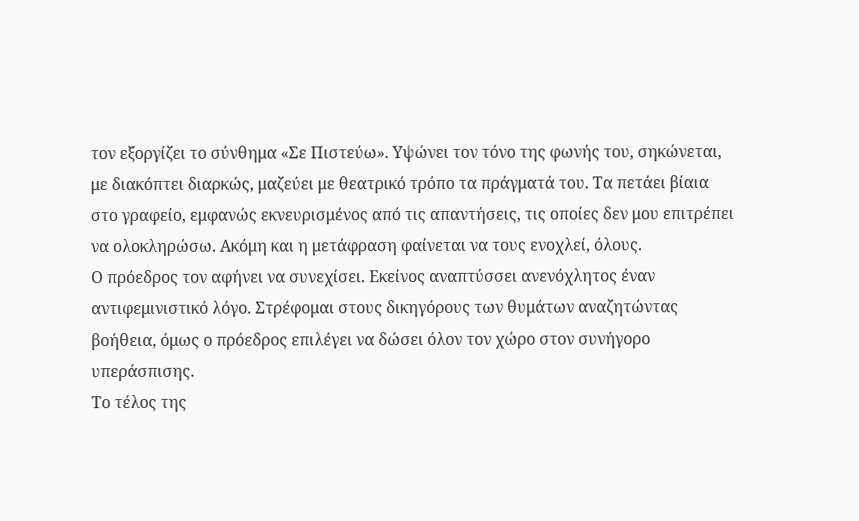τον εξοργίζει το σύνθημα «Σε Πιστεύω». Υψώνει τον τόνο της φωνής του, σηκώνεται, με διακόπτει διαρκώς, μαζεύει με θεατρικό τρόπο τα πράγματά του. Τα πετάει βίαια στο γραφείο, εμφανώς εκνευρισμένος από τις απαντήσεις, τις οποίες δεν μου επιτρέπει να ολοκληρώσω. Ακόμη και η μετάφραση φαίνεται να τους ενοχλεί, όλους.
Ο πρόεδρος τον αφήνει να συνεχίσει. Εκείνος αναπτύσσει ανενόχλητος έναν αντιφεμινιστικό λόγο. Στρέφομαι στους δικηγόρους των θυμάτων αναζητώντας βοήθεια, όμως ο πρόεδρος επιλέγει να δώσει όλον τον χώρο στον συνήγορο υπεράσπισης.
Το τέλος της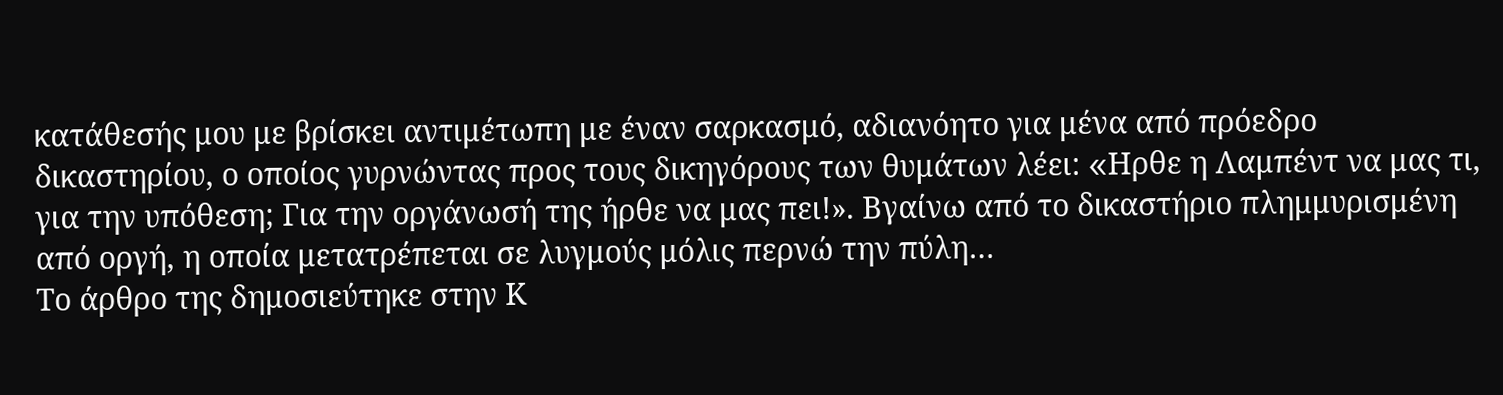κατάθεσής μου με βρίσκει αντιμέτωπη με έναν σαρκασμό, αδιανόητο για μένα από πρόεδρο δικαστηρίου, ο οποίος γυρνώντας προς τους δικηγόρους των θυμάτων λέει: «Hρθε η Λαμπέντ να μας τι, για την υπόθεση; Για την οργάνωσή της ήρθε να μας πει!». Βγαίνω από το δικαστήριο πλημμυρισμένη από οργή, η οποία μετατρέπεται σε λυγμούς μόλις περνώ την πύλη…
Το άρθρο της δημοσιεύτηκε στην Κ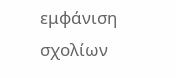εμφάνιση σχολίων